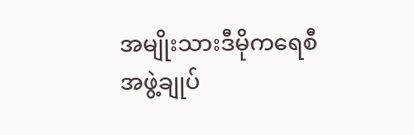အမျိုးသားဒီမိုကရေစီအဖွဲ့ချုပ်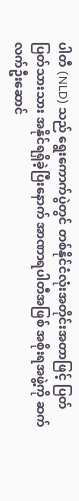ပါတီ (NLD) သည် ရွေးကောက်ပွဲတွင် တစ်နိုင်ငံလုံးအတိုင်းအတာဖြင့် ပြတ်ပြတ်သားသား အနိုင်ရရှိခဲ့ပြီးနောက် အာဏာရပါတီအဖြစ် အစိုးရအဖွဲ့ကို ဆက်လက်ဦးဆောင်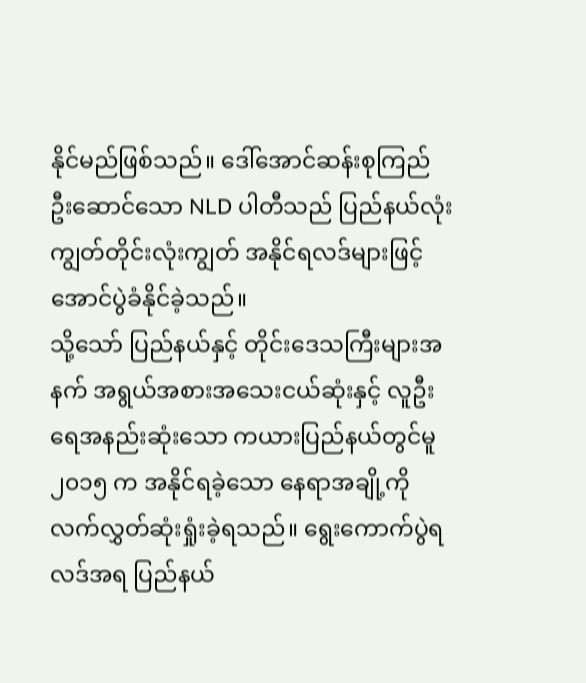နိုင်မည်ဖြစ်သည်။ ဒေါ်အောင်ဆန်းစုကြည် ဦးဆောင်သော NLD ပါတီသည် ပြည်နယ်လုံးကျွတ်တိုင်းလုံးကျွတ် အနိုင်ရလဒ်များဖြင့် အောင်ပွဲခံနိုင်ခဲ့သည်။
သို့သော် ပြည်နယ်နှင့် တိုင်းဒေသကြီးများအနက် အရွယ်အစားအသေးငယ်ဆုံးနှင့် လူဦးရေအနည်းဆုံးသော ကယားပြည်နယ်တွင်မူ ၂၀၁၅ က အနိုင်ရခဲ့သော နေရာအချို့ကို လက်လွှတ်ဆုံးရှုံးခဲ့ရသည်။ ရွေးကောက်ပွဲရလဒ်အရ ပြည်နယ်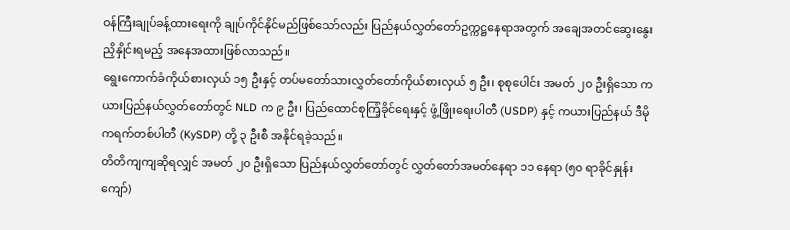ဝန်ကြီးချုပ်ခန့်ထားရေးကို ချုပ်ကိုင်နိုင်မည်ဖြစ်သော်လည်း ပြည်နယ်လွှတ်တော်ဥက္ကဋ္ဌနေရာအတွက် အချေအတင်ဆွေးနွေးညှိနှိုင်းရမည့် အနေအထားဖြစ်လာသည်။
ရွေးကောက်ခံကိုယ်စားလှယ် ၁၅ ဦးနှင့် တပ်မတော်သားလွှတ်တော်ကိုယ်စားလှယ် ၅ ဦး၊ စုစုပေါင်း အမတ် ၂၀ ဦးရှိသော ကယားပြည်နယ်လွှတ်တော်တွင် NLD က ၉ ဦး၊ ပြည်ထောင်စုကြံ့ခိုင်ရေးနှင့် ဖွံ့ဖြိုးရေးပါတီ (USDP) နှင့် ကယားပြည်နယ် ဒီမိုကရက်တစ်ပါတီ (KySDP) တို့ ၃ ဦးစီ အနိုင်ရခဲ့သည်။
တိတိကျကျဆိုရလျှင် အမတ် ၂၀ ဦးရှိသော ပြည်နယ်လွှတ်တော်တွင် လွှတ်တော်အမတ်နေရာ ၁၁ နေရာ (၅၀ ရာခိုင်နှုန်း ကျော်)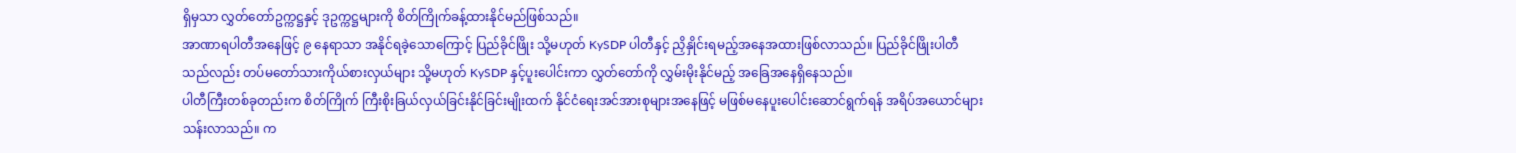ရှိမှသာ လွှတ်တော်ဥက္ကဋ္ဌနှင့် ဒုဥက္ကဋ္ဌများကို စိတ်ကြိုက်ခန့်ထားနိုင်မည်ဖြစ်သည်။
အာဏာရပါတီအနေဖြင့် ၉ နေရာသာ အနိုင်ရခဲ့သောကြောင့် ပြည်ခိုင်ဖြိုး သို့မဟုတ် KySDP ပါတီနှင့် ညှိနှိုင်းရမည့်အနေအထားဖြစ်လာသည်။ ပြည်ခိုင်ဖြိုးပါတီသည်လည်း တပ်မတော်သားကိုယ်စားလှယ်များ သို့မဟုတ် KySDP နှင့်ပူးပေါင်းကာ လွှတ်တော်ကို လွှမ်းမိုးနိုင်မည့် အခြေအနေရှိနေသည်။
ပါတီကြီးတစ်ခုတည်းက စိတ်ကြိုက် ကြီးစိုးခြယ်လှယ်ခြင်းနိုင်ခြင်းမျိုးထက် နိုင်ငံရေးအင်အားစုများအနေဖြင့် မဖြစ်မနေပူးပေါင်းဆောင်ရွက်ရန် အရိပ်အယောင်များသန်းလာသည်။ က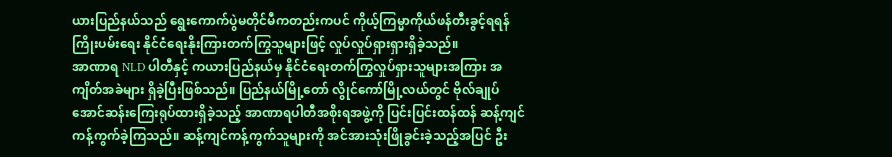ယားပြည်နယ်သည် ရွေးကောက်ပွဲမတိုင်မီကတည်းကပင် ကိုယ့်ကြမ္မာကိုယ်ဖန်တီးခွင့်ရရန် ကြိုးပမ်းရေး နိုင်ငံရေးနိုးကြားတက်ကြွသူများဖြင့် လှုပ်လှုပ်ရှားရှားရှိခဲ့သည်။
အာဏာရ NLD ပါတီနှင့် ကယားပြည်နယ်မှ နိုင်ငံရေးတက်ကြွလှုပ်ရှားသူများအကြား အကျိတ်အခဲများ ရှိခဲ့ပြီးဖြစ်သည်။ ပြည်နယ်မြို့တော် လွိုင်ကော်မြို့လယ်တွင် ဗိုလ်ချုပ်အောင်ဆန်းကြေးရုပ်ထားရှိခဲ့သည့် အာဏာရပါတီအစိုးရအဖွဲ့ကို ပြင်းပြင်းထန်ထန် ဆန့်ကျင်ကန့်ကွက်ခဲ့ကြသည်။ ဆန့်ကျင်ကန့်ကွက်သူများကို အင်အားသုံးဖြိုခွင်းခဲ့သည့်အပြင် ဦး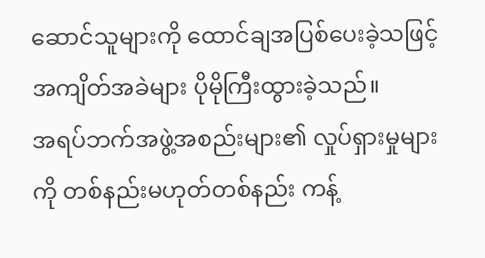ဆောင်သူများကို ထောင်ချအပြစ်ပေးခဲ့သဖြင့် အကျိတ်အခဲများ ပိုမိုကြီးထွားခဲ့သည်။
အရပ်ဘက်အဖွဲ့အစည်းများ၏ လှုပ်ရှားမှုများကို တစ်နည်းမဟုတ်တစ်နည်း ကန့်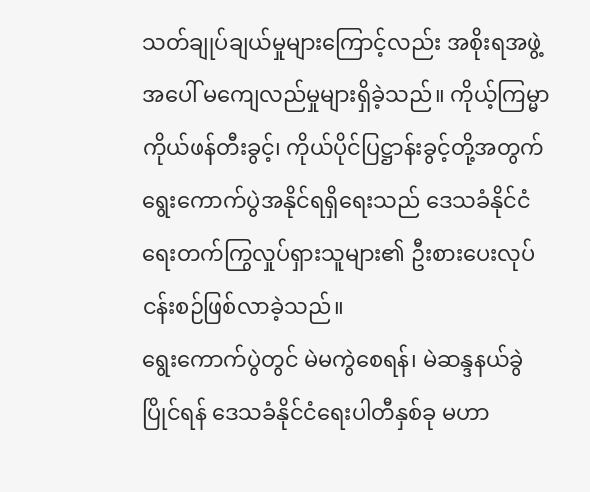သတ်ချုပ်ချယ်မှုများကြောင့်လည်း အစိုးရအဖွဲ့အပေါ် မကျေလည်မှုများရှိခဲ့သည်။ ကိုယ့်ကြမ္မာကိုယ်ဖန်တီးခွင့်၊ ကိုယ်ပိုင်ပြဋ္ဌာန်းခွင့်တို့အတွက် ရွေးကောက်ပွဲအနိုင်ရရှိရေးသည် ဒေသခံနိုင်ငံရေးတက်ကြွလှုပ်ရှားသူများ၏ ဦးစားပေးလုပ်ငန်းစဉ်ဖြစ်လာခဲ့သည်။
ရွေးကောက်ပွဲတွင် မဲမကွဲစေရန်၊ မဲဆန္ဒနယ်ခွဲပြိုင်ရန် ဒေသခံနိုင်ငံရေးပါတီနှစ်ခု မဟာ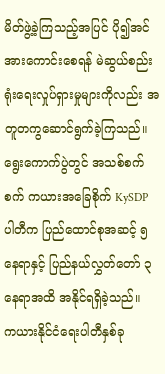မိတ်ဖွဲ့ခဲ့ကြသည့်အပြင် ပို၍အင်အားကောင်းစေရန် မဲဆွယ်စည်းရုံးရေးလှုပ်ရှားမှုများကိုလည်း အတူတကွဆောင်ရွက်ခဲ့ကြသည်။ ရွေးကောက်ပွဲတွင် အသစ်စက်စက် ကယားအခြေစိုက် KySDP ပါတီက ပြည်ထောင်စုအဆင့် ၅ နေရာနှင့် ပြည်နယ်လွှတ်တော် ၃ နေရာအထိ အနိုင်ရရှိခဲ့သည်။
ကယားနိုင်ငံရေးပါတီနှစ်ခု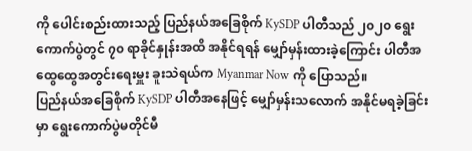ကို ပေါင်းစည်းထားသည့် ပြည်နယ်အခြေစိုက် KySDP ပါတီသည် ၂၀၂၀ ရွေးကောက်ပွဲတွင် ၇၀ ရာခိုင်နှုန်းအထိ အနိုင်ရရန် မျှော်မှန်းထားခဲ့ကြောင်း ပါတီအထွေထွေအတွင်းရေးမှူး ခူးသဲရယ်က Myanmar Now ကို ပြောသည်။
ပြည်နယ်အခြေစိုက် KySDP ပါတီအနေဖြင့် မျှော်မှန်းသလောက် အနိုင်မရခဲ့ခြင်းမှာ ရွေးကောက်ပွဲမတိုင်မီ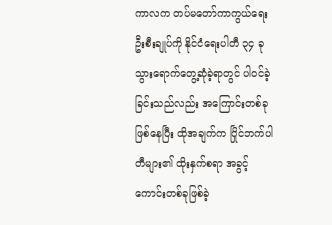ကာလက တပ်မတော်ကာကွယ်ရေးဦးစီးချုပ်ကို နိုင်ငံရေးပါတီ ၃၄ ခု သွားရောက်တွေ့ဆုံခဲ့ရာတွင် ပါဝင်ခဲ့ခြင်းသည်လည်း အကြောင်းတစ်ခုဖြစ်နေပြီး ထိုအချက်က ပြိုင်ဘက်ပါတီများ၏ ထိုးနှက်စရာ အခွင့်ကောင်းတစ်ခုဖြစ်ခဲ့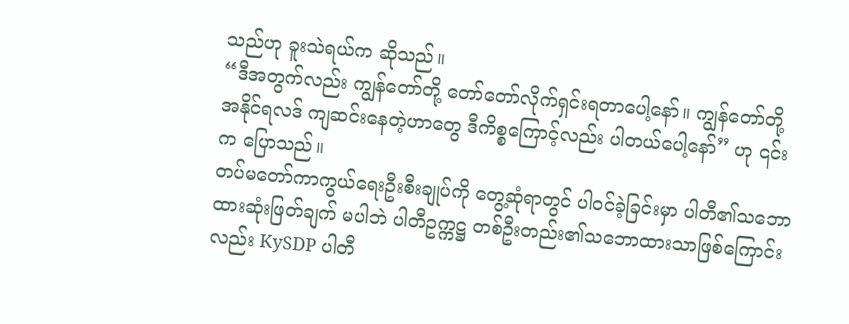သည်ဟု ခူးသဲရယ်က ဆိုသည်။
“ဒီအတွက်လည်း ကျွန်တော်တို့ တော်တော်လိုက်ရှင်းရတာပေါ့နော်။ ကျွန်တော်တို့ အနိုင်ရလဒ် ကျဆင်းနေတဲ့ဟာတွေ ဒီကိစ္စကြောင့်လည်း ပါတယ်ပေါ့နော်” ဟု ၎င်းက ပြောသည်။
တပ်မတော်ကာကွယ်ရေးဦးစီးချုပ်ကို တွေ့ဆုံရာတွင် ပါဝင်ခဲ့ခြင်းမှာ ပါတီ၏သဘောထားဆုံးဖြတ်ချက် မပါဘဲ ပါတီဥက္ကဋ္ဌ တစ်ဦးတည်း၏သဘောထားသာဖြစ်ကြောင်းလည်း KySDP ပါတီ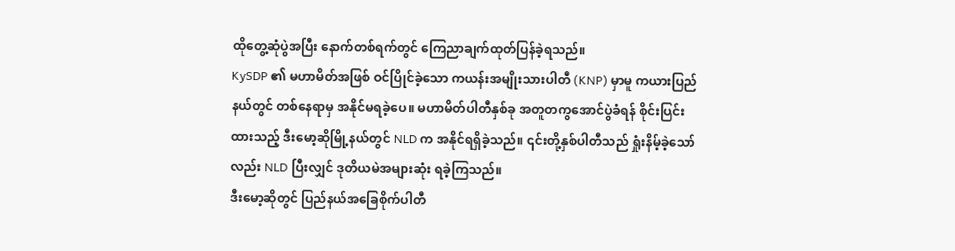ထိုတွေ့ဆုံပွဲအပြီး နောက်တစ်ရက်တွင် ကြေညာချက်ထုတ်ပြန်ခဲ့ရသည်။
KySDP ၏ မဟာမိတ်အဖြစ် ဝင်ပြိုင်ခဲ့သော ကယန်းအမျိုးသားပါတီ (KNP) မှာမူ ကယားပြည်နယ်တွင် တစ်နေရာမှ အနိုင်မရခဲ့ပေ။ မဟာမိတ်ပါတီနှစ်ခု အတူတကွအောင်ပွဲခံရန် စိုင်းပြင်းထားသည့် ဒီးမော့ဆိုမြို့နယ်တွင် NLD က အနိုင်ရရှိခဲ့သည်။ ၎င်းတို့နှစ်ပါတီသည် ရှုံးနိမ့်ခဲ့သော်လည်း NLD ပြီးလျှင် ဒုတိယမဲအများဆုံး ရခဲ့ကြသည်။
ဒီးမော့ဆိုတွင် ပြည်နယ်အခြေစိုက်ပါတီ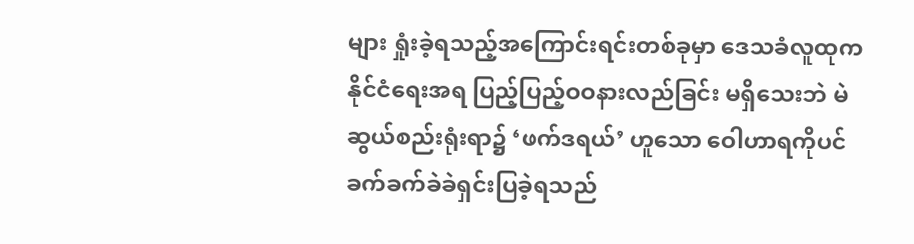များ ရှုံးခဲ့ရသည့်အကြောင်းရင်းတစ်ခုမှာ ဒေသခံလူထုက နိုင်ငံရေးအရ ပြည့်ပြည့်ဝဝနားလည်ခြင်း မရှိသေးဘဲ မဲဆွယ်စည်းရုံးရာ၌ ‘ဖက်ဒရယ်’ ဟူသော ဝေါဟာရကိုပင် ခက်ခက်ခဲခဲရှင်းပြခဲ့ရသည်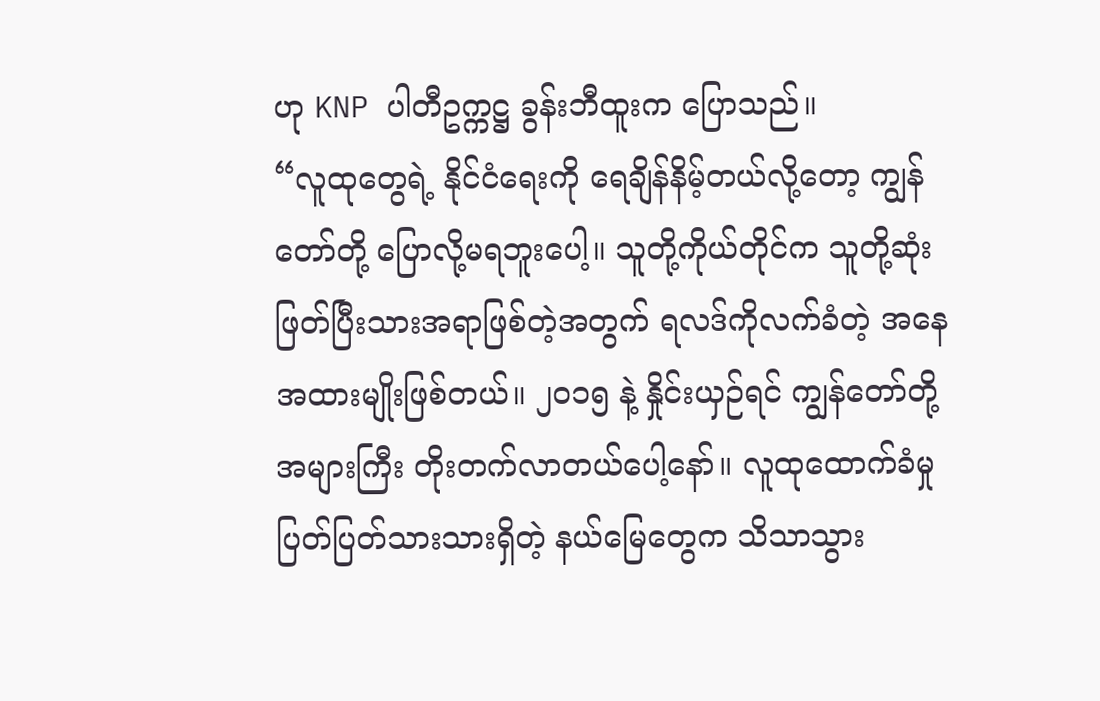ဟု KNP ပါတီဥက္ကဋ္ဌ ခွန်းဘီထူးက ပြောသည်။
“လူထုတွေရဲ့ နိုင်ငံရေးကို ရေချိန်နိမ့်တယ်လို့တော့ ကျွန်တော်တို့ ပြောလို့မရဘူးပေါ့။ သူတို့ကိုယ်တိုင်က သူတို့ဆုံးဖြတ်ပြီးသားအရာဖြစ်တဲ့အတွက် ရလဒ်ကိုလက်ခံတဲ့ အနေအထားမျိုးဖြစ်တယ်။ ၂၀၁၅ နဲ့ နှိုင်းယှဉ်ရင် ကျွန်တော်တို့ အများကြီး တိုးတက်လာတယ်ပေါ့နော်။ လူထုထောက်ခံမှု ပြတ်ပြတ်သားသားရှိတဲ့ နယ်မြေတွေက သိသာသွား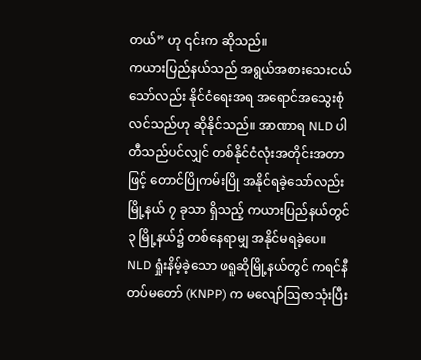တယ်” ဟု ၎င်းက ဆိုသည်။
ကယားပြည်နယ်သည် အရွယ်အစားသေးငယ်သော်လည်း နိုင်ငံရေးအရ အရောင်အသွေးစုံလင်သည်ဟု ဆိုနိုင်သည်။ အာဏာရ NLD ပါတီသည်ပင်လျှင် တစ်နိုင်ငံလုံးအတိုင်းအတာဖြင့် တောင်ပြိုကမ်းပြို အနိုင်ရခဲ့သော်လည်း မြို့နယ် ၇ ခုသာ ရှိသည့် ကယားပြည်နယ်တွင် ၃ မြို့နယ်၌ တစ်နေရာမျှ အနိုင်မရခဲ့ပေ။
NLD ရှုံးနိမ့်ခဲ့သော ဖရူဆိုမြို့နယ်တွင် ကရင်နီတပ်မတော် (KNPP) က မလျော်ဩဇာသုံးပြီး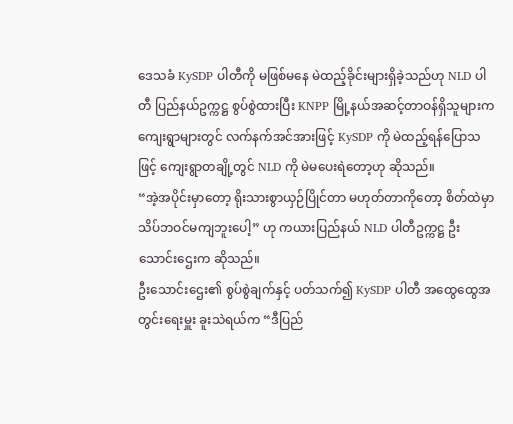ဒေသခံ KySDP ပါတီကို မဖြစ်မနေ မဲထည့်ခိုင်းများရှိခဲ့သည်ဟု NLD ပါတီ ပြည်နယ်ဥက္ကဋ္ဌ စွပ်စွဲထားပြီး KNPP မြို့နယ်အဆင့်တာဝန်ရှိသူများက ကျေးရွာများတွင် လက်နက်အင်အားဖြင့် KySDP ကို မဲထည့်ရန်ပြောသဖြင့် ကျေးရွာတချို့တွင် NLD ကို မဲမပေးရဲတော့ဟု ဆိုသည်။
“အဲ့အပိုင်းမှာတော့ ရိုးသားစွာယှဉ်ပြိုင်တာ မဟုတ်တာကိုတော့ စိတ်ထဲမှာ သိပ်ဘဝင်မကျဘူးပေါ့” ဟု ကယားပြည်နယ် NLD ပါတီဥက္ကဋ္ဌ ဦးသောင်းဌေးက ဆိုသည်။
ဦးသောင်းဌေး၏ စွပ်စွဲချက်နှင့် ပတ်သက်၍ KySDP ပါတီ အထွေထွေအတွင်းရေးမှူး ခူးသဲရယ်က “ဒီပြည်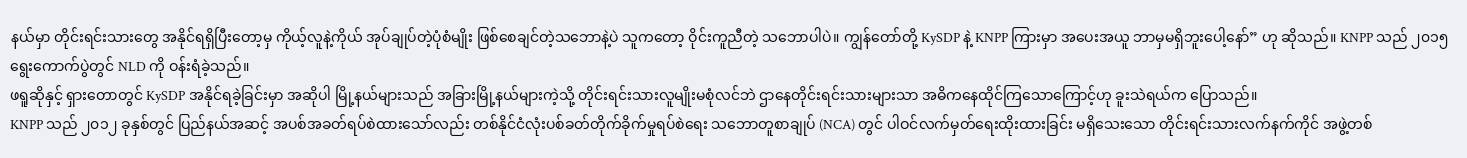နယ်မှာ တိုင်းရင်းသားတွေ အနိုင်ရရှိပြီးတော့မှ ကိုယ့်လူနဲ့ကိုယ် အုပ်ချုပ်တဲ့ပုံစံမျိုး ဖြစ်စေချင်တဲ့သဘောနဲ့ပဲ သူကတော့ ဝိုင်းကူညီတဲ့ သဘောပါပဲ။ ကျွန်တော်တို့ KySDP နဲ့ KNPP ကြားမှာ အပေးအယူ ဘာမှမရှိဘူးပေါ့နော်” ဟု ဆိုသည်။ KNPP သည် ၂၀၁၅ ရွေးကောက်ပွဲတွင် NLD ကို ဝန်းရံခဲ့သည်။
ဖရူဆိုနှင့် ရှားတောတွင် KySDP အနိုင်ရခဲ့ခြင်းမှာ အဆိုပါ မြို့နယ်များသည် အခြားမြို့နယ်များကဲ့သို့ တိုင်းရင်းသားလူမျိုးမစုံလင်ဘဲ ဌာနေတိုင်းရင်းသားများသာ အဓိကနေထိုင်ကြသောကြောင့်ဟု ခူးသဲရယ်က ပြောသည်။
KNPP သည် ၂၀၁၂ ခုနှစ်တွင် ပြည်နယ်အဆင့် အပစ်အခတ်ရပ်စဲထားသော်လည်း တစ်နိုင်ငံလုံးပစ်ခတ်တိုက်ခိုက်မှုရပ်စဲရေး သဘောတူစာချုပ် (NCA) တွင် ပါဝင်လက်မှတ်ရေးထိုးထားခြင်း မရှိသေးသော တိုင်းရင်းသားလက်နက်ကိုင် အဖွဲ့တစ်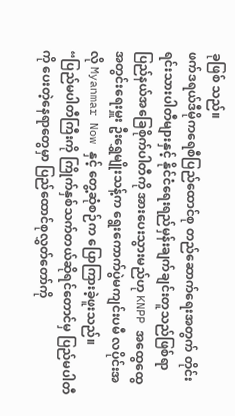ခုဖြစ် သည်။
ဖက်ဒရယ်ဒီမိုကရေစီပြည်ထောင်စု တည်ဆောက်ရေးအတွက် တိုင်းရင်းသားပါတီများနှင့် နိုင်ငံရေးရည်မှန်းချက်ချင်းတူသည်ဖြစ်ရာ ပြည်နယ်အခြေစိုက်ပါတီကို အားပေးသွားမည်ဟု KNPP အထွေထွေအတွင်းရေးမှူး ဦးရွှေမျိုးသန့်က ရွေးကောက်ပွဲမကျင်းပမီ လပိုင်းအလို Myanmar Now နှင့် တွေ့ဆုံစဉ်က ပြောကြားခဲ့ဖူးသည်။
“ပြည်မပါတီကြီးကို ကြိုက်နှစ်သက်တယ်ဆိုရင်တောင်မှ ပြည်မပါတီကို ပေးတဲ့နေရာတွေမှာ ပြည်ထောင်စုလွှတ်တော်ကို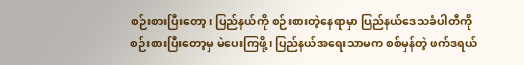စဉ်းစားပြီးတော့၊ ပြည်နယ်ကို စဉ်းစားတဲ့နေရာမှာ ပြည်နယ်ဒေသခံပါတီကို စဉ်းစားပြီးတော့မှ မဲပေးကြဖို့၊ ပြည်နယ်အရေးသာမက စစ်မှန်တဲ့ ဖက်ဒရယ်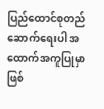ပြည်ထောင်စုတည်ဆောက်ရေးပါ အထောက်အကူပြုမှာ ဖြစ်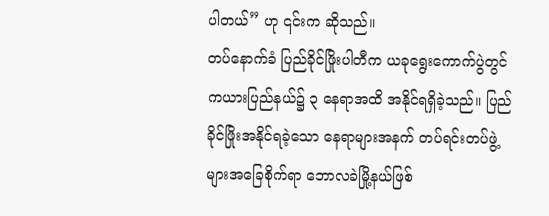ပါတယ်” ဟု ၎င်းက ဆိုသည်။
တပ်နောက်ခံ ပြည်ခိုင်ဖြိုးပါတီက ယခုရွေးကောက်ပွဲတွင် ကယားပြည်နယ်၌ ၃ နေရာအထိ အနိုင်ရရှိခဲ့သည်။ ပြည်ခိုင်ဖြိုးအနိုင်ရခဲ့သော နေရာများအနက် တပ်ရင်းတပ်ဖွဲ့များအခြေစိုက်ရာ ဘောလခဲမြို့နယ်ဖြစ်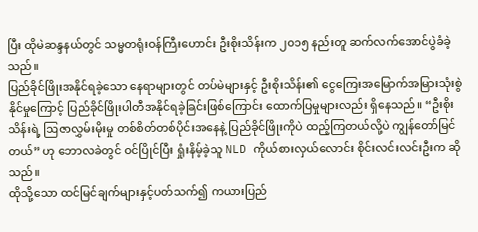ပြီး ထိုမဲဆန္ဒနယ်တွင် သမ္မတရုံးဝန်ကြီးဟောင်း ဦးစိုးသိန်းက ၂၀၁၅ နည်းတူ ဆက်လက်အောင်ပွဲခံခဲ့သည်။
ပြည်ခိုင်ဖြိုးအနိုင်ရခဲ့သော နေရာများတွင် တပ်မဲများနှင့် ဦးစိုးသိန်း၏ ငွေကြေးအမြောက်အမြားသုံးစွဲနိုင်မှုကြောင့် ပြည်ခိုင်ဖြိုးပါတီအနိုင်ရခဲ့ခြင်းဖြစ်ကြောင်း ထောက်ပြမှုများလည်း ရှိနေသည်။ “ဦးစိုးသိန်းရဲ့ ဩဇာလွှမ်းမိုးမှု တစ်စိတ်တစ်ပိုင်းအနေနဲ့ ပြည်ခိုင်ဖြိုးကိုပဲ ထည့်ကြတယ်လို့ပဲ ကျွန်တော်မြင်တယ်” ဟု ဘောလခဲတွင် ဝင်ပြိုင်ပြီး ရှုံးနိမ့်ခဲ့သူ NLD ကိုယ်စားလှယ်လောင်း စိုင်းလင်းလင်းဦးက ဆိုသည်။
ထိုသို့သော ထင်မြင်ချက်များနှင့်ပတ်သက်၍ ကယားပြည်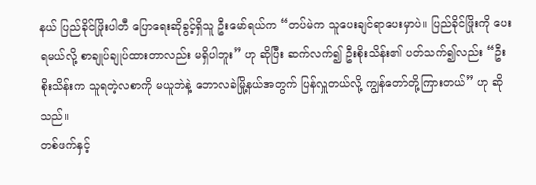နယ် ပြည်ခိုင်ဖြိုးပါတီ ပြောရေးဆိုခွင့်ရှိသူ ဦးမော်ရယ်က “တပ်မဲက သူပေးချင်ရာပေးမှာပဲ။ ပြည်ခိုင်ဖြိုးကို ပေးရမယ်လို့ စာချုပ်ချုပ်ထားတာလည်း မရှိပါဘူး” ဟု ဆိုပြီး ဆက်လက်၍ ဦးစိုးသိန်း၏ ပတ်သက်၍လည်း “ဦးစိုးသိန်းက သူရတဲ့လစာကို မယူဘဲနဲ့ ဘောလခဲမြို့နယ်အတွက် ပြန်လှူတယ်လို့ ကျွန်တော်တို့ကြားတယ်” ဟု ဆိုသည်။
တစ်ဖက်နှင့်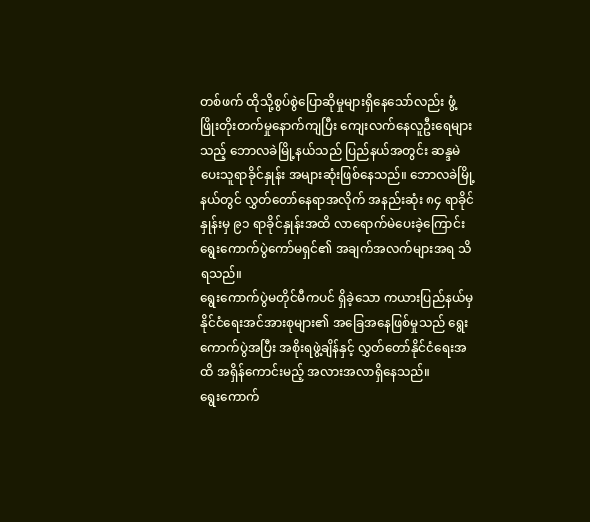တစ်ဖက် ထိုသို့စွပ်စွဲပြောဆိုမှုများရှိနေသော်လည်း ဖွံ့ဖြိုးတိုးတက်မှုနောက်ကျပြီး ကျေးလက်နေလူဦးရေများသည့် ဘောလခဲမြို့နယ်သည် ပြည်နယ်အတွင်း ဆန္ဒမဲပေးသူရာခိုင်နှုန်း အများဆုံးဖြစ်နေသည်။ ဘောလခဲမြို့နယ်တွင် လွှတ်တော်နေရာအလိုက် အနည်းဆုံး ၈၄ ရာခိုင်နှုန်းမှ ၉၁ ရာခိုင်နှုန်းအထိ လာရောက်မဲပေးခဲ့ကြောင်း ရွေးကောက်ပွဲကော်မရှင်၏ အချက်အလက်များအရ သိရသည်။
ရွေးကောက်ပွဲမတိုင်မီကပင် ရှိခဲ့သော ကယားပြည်နယ်မှ နိုင်ငံရေးအင်အားစုများ၏ အခြေအနေဖြစ်မှုသည် ရွေးကောက်ပွဲအပြီး အစိုးရဖွဲ့ချိန်နှင့် လွှတ်တော်နိုင်ငံရေးအထိ အရှိန်ကောင်းမည့် အလားအလာရှိနေသည်။
ရွေးကောက်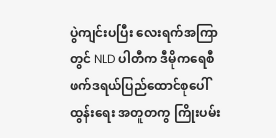ပွဲကျင်းပပြီး လေးရက်အကြာတွင် NLD ပါတီက ဒီမိုကရေစီဖက်ဒရယ်ပြည်ထောင်စုပေါ်ထွန်းရေး အတူတကွ ကြိုးပမ်း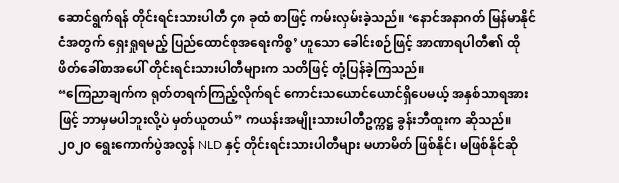ဆောင်ရွက်ရန် တိုင်းရင်းသားပါတီ ၄၈ ခုထံ စာဖြင့် ကမ်းလှမ်းခဲ့သည်။ ‘နောင်အနာဂတ် မြန်မာနိုင်ငံအတွက် ရှေးရှုရမည့် ပြည်ထောင်စုအရေးကိစ္စ’ ဟူသော ခေါင်းစဉ်ဖြင့် အာဏာရပါတီ၏ ထိုဖိတ်ခေါ်စာအပေါ် တိုင်းရင်းသားပါတီများက သတိဖြင့် တုံ့ပြန်ခဲ့ကြသည်။
“ကြေညာချက်က ရုတ်တရက်ကြည့်လိုက်ရင် ကောင်းသယောင်ယောင်ရှိပေမယ့် အနှစ်သာရအားဖြင့် ဘာမှမပါဘူးလို့ပဲ မှတ်ယူတယ်” ကယန်းအမျိုးသားပါတီဥက္ကဋ္ဌ ခွန်းဘီထူးက ဆိုသည်။
၂၀၂၀ ရွေးကောက်ပွဲအလွန် NLD နှင့် တိုင်းရင်းသားပါတီများ မဟာမိတ် ဖြစ်နိုင်၊ မဖြစ်နိုင်ဆို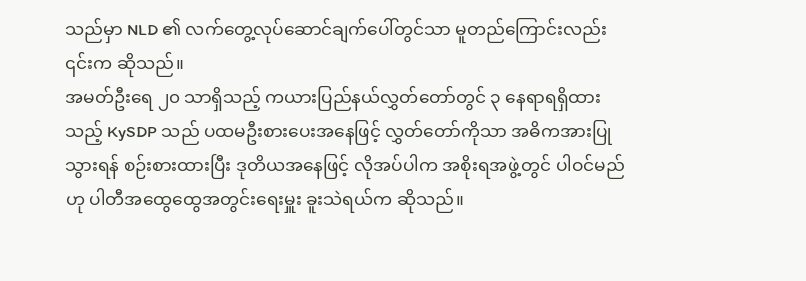သည်မှာ NLD ၏ လက်တွေ့လုပ်ဆောင်ချက်ပေါ်တွင်သာ မူတည်ကြောင်းလည်း ၎င်းက ဆိုသည်။
အမတ်ဦးရေ ၂၀ သာရှိသည့် ကယားပြည်နယ်လွှတ်တော်တွင် ၃ နေရာရရှိထားသည့် KySDP သည် ပထမဦးစားပေးအနေဖြင့် လွှတ်တော်ကိုသာ အဓိကအားပြုသွားရန် စဉ်းစားထားပြီး ဒုတိယအနေဖြင့် လိုအပ်ပါက အစိုးရအဖွဲ့တွင် ပါဝင်မည်ဟု ပါတီအထွေထွေအတွင်းရေးမှူး ခူးသဲရယ်က ဆိုသည်။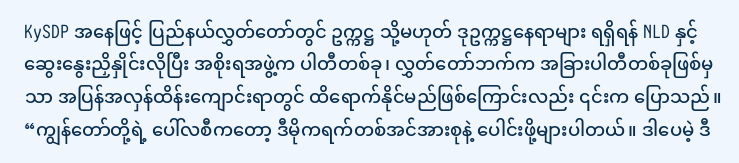KySDP အနေဖြင့် ပြည်နယ်လွှတ်တော်တွင် ဥက္ကဋ္ဌ သို့မဟုတ် ဒုဥက္ကဋ္ဌနေရာများ ရရှိရန် NLD နှင့် ဆွေးနွေးညှိနှိုင်းလိုပြီး အစိုးရအဖွဲ့က ပါတီတစ်ခု၊ လွှတ်တော်ဘက်က အခြားပါတီတစ်ခုဖြစ်မှသာ အပြန်အလှန်ထိန်းကျောင်းရာတွင် ထိရောက်နိုင်မည်ဖြစ်ကြောင်းလည်း ၎င်းက ပြောသည်။
“ကျွန်တော်တို့ရဲ့ ပေါ်လစီကတော့ ဒီမိုကရက်တစ်အင်အားစုနဲ့ ပေါင်းဖို့များပါတယ်။ ဒါပေမဲ့ ဒီ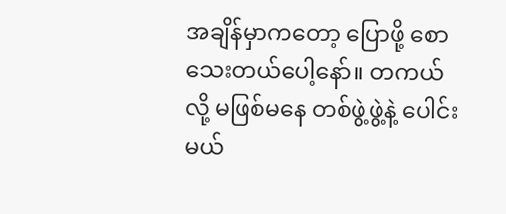အချိန်မှာကတော့ ပြောဖို့ စောသေးတယ်ပေါ့နော်။ တကယ်လို့ မဖြစ်မနေ တစ်ဖွဲ့ဖွဲ့နဲ့ ပေါင်းမယ်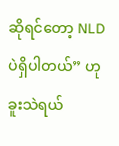ဆိုရင်တော့ NLD ပဲရှိပါတယ်” ဟု ခူးသဲရယ်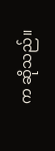က ဆိုသည်။